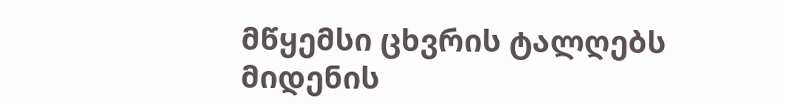მწყემსი ცხვრის ტალღებს მიდენის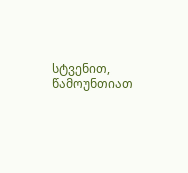სტვენით, წამოუნთიათ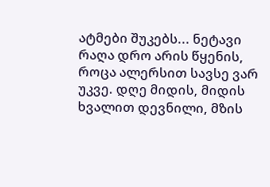ატმები შუკებს... ნეტავი რაღა დრო არის წყენის, როცა ალერსით სავსე ვარ უკვე. დღე მიდის, მიდის ხვალით დევნილი, მზის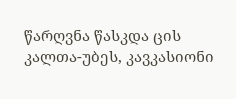წარღვნა წასკდა ცის კალთა-უბეს, კავკასიონი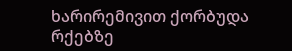ხარირემივით ქორბუდა რქებზე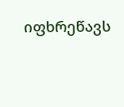იფხრეწავს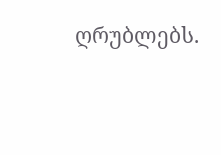ღრუბლებს.